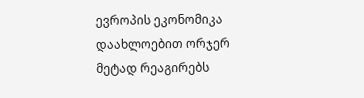ევროპის ეკონომიკა დაახლოებით ორჯერ მეტად რეაგირებს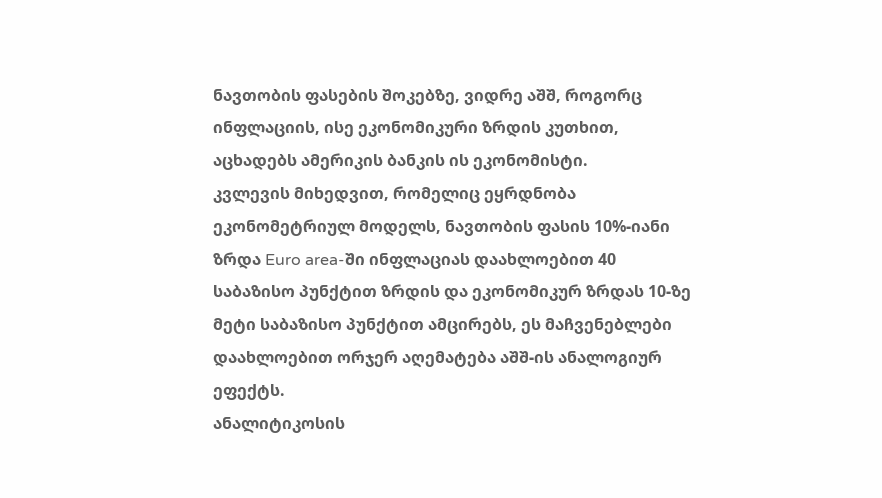ნავთობის ფასების შოკებზე, ვიდრე აშშ, როგორც ინფლაციის, ისე ეკონომიკური ზრდის კუთხით, აცხადებს ამერიკის ბანკის ის ეკონომისტი.
კვლევის მიხედვით, რომელიც ეყრდნობა ეკონომეტრიულ მოდელს, ნავთობის ფასის 10%-იანი ზრდა Euro area-ში ინფლაციას დაახლოებით 40 საბაზისო პუნქტით ზრდის და ეკონომიკურ ზრდას 10-ზე მეტი საბაზისო პუნქტით ამცირებს, ეს მაჩვენებლები დაახლოებით ორჯერ აღემატება აშშ-ის ანალოგიურ ეფექტს.
ანალიტიკოსის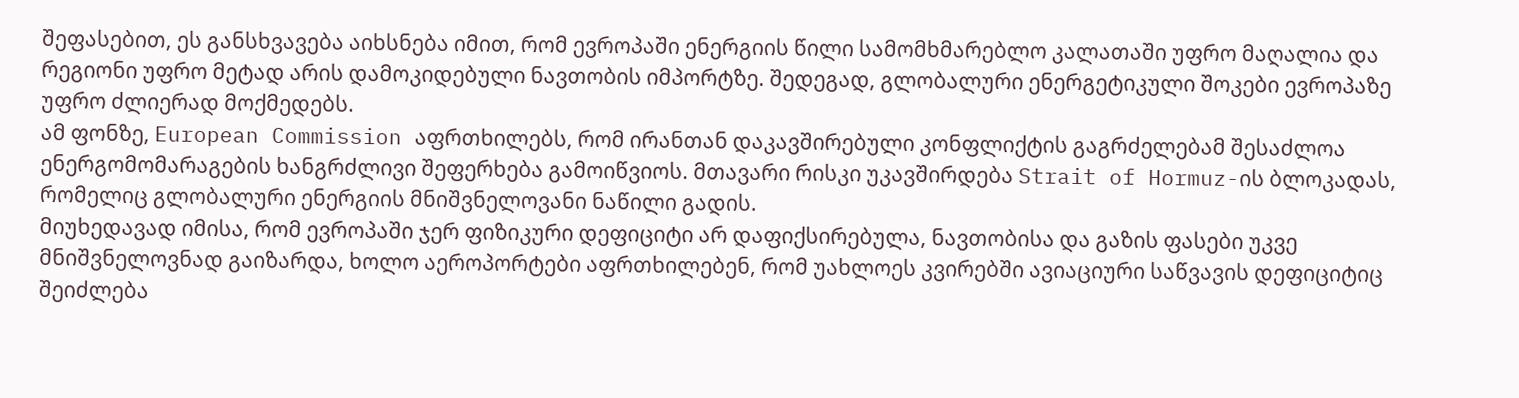შეფასებით, ეს განსხვავება აიხსნება იმით, რომ ევროპაში ენერგიის წილი სამომხმარებლო კალათაში უფრო მაღალია და რეგიონი უფრო მეტად არის დამოკიდებული ნავთობის იმპორტზე. შედეგად, გლობალური ენერგეტიკული შოკები ევროპაზე უფრო ძლიერად მოქმედებს.
ამ ფონზე, European Commission აფრთხილებს, რომ ირანთან დაკავშირებული კონფლიქტის გაგრძელებამ შესაძლოა ენერგომომარაგების ხანგრძლივი შეფერხება გამოიწვიოს. მთავარი რისკი უკავშირდება Strait of Hormuz-ის ბლოკადას, რომელიც გლობალური ენერგიის მნიშვნელოვანი ნაწილი გადის.
მიუხედავად იმისა, რომ ევროპაში ჯერ ფიზიკური დეფიციტი არ დაფიქსირებულა, ნავთობისა და გაზის ფასები უკვე მნიშვნელოვნად გაიზარდა, ხოლო აეროპორტები აფრთხილებენ, რომ უახლოეს კვირებში ავიაციური საწვავის დეფიციტიც შეიძლება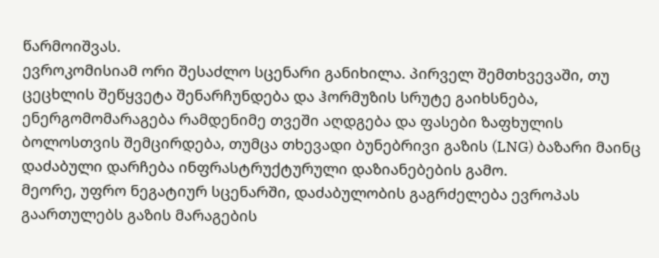წარმოიშვას.
ევროკომისიამ ორი შესაძლო სცენარი განიხილა. პირველ შემთხვევაში, თუ ცეცხლის შეწყვეტა შენარჩუნდება და ჰორმუზის სრუტე გაიხსნება, ენერგომომარაგება რამდენიმე თვეში აღდგება და ფასები ზაფხულის ბოლოსთვის შემცირდება, თუმცა თხევადი ბუნებრივი გაზის (LNG) ბაზარი მაინც დაძაბული დარჩება ინფრასტრუქტურული დაზიანებების გამო.
მეორე, უფრო ნეგატიურ სცენარში, დაძაბულობის გაგრძელება ევროპას გაართულებს გაზის მარაგების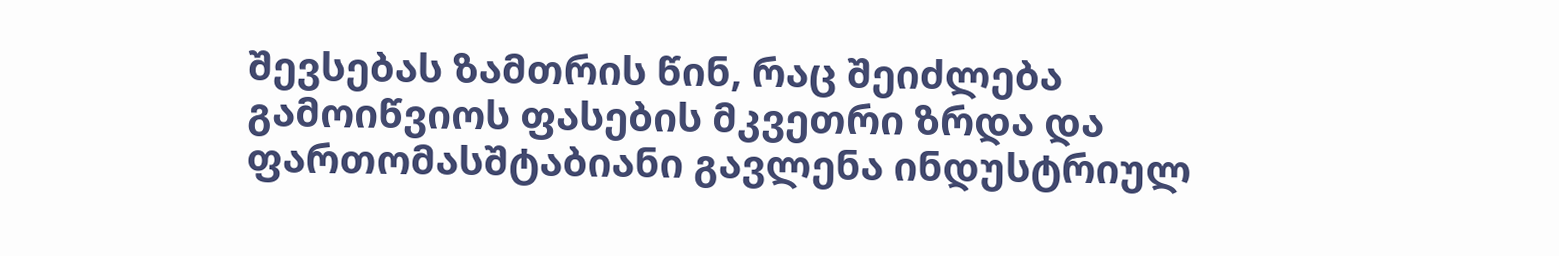შევსებას ზამთრის წინ, რაც შეიძლება გამოიწვიოს ფასების მკვეთრი ზრდა და ფართომასშტაბიანი გავლენა ინდუსტრიულ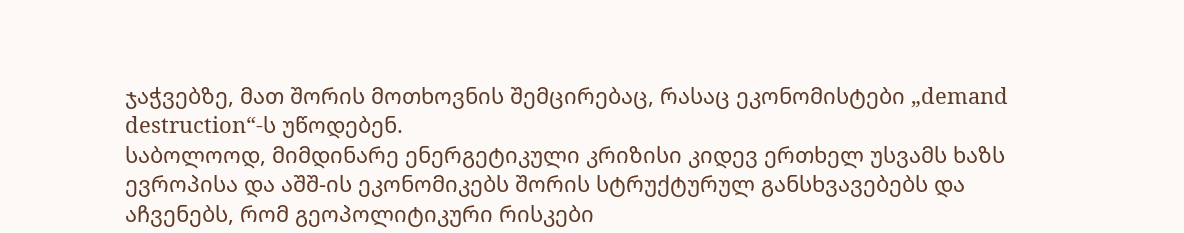ჯაჭვებზე, მათ შორის მოთხოვნის შემცირებაც, რასაც ეკონომისტები „demand destruction“-ს უწოდებენ.
საბოლოოდ, მიმდინარე ენერგეტიკული კრიზისი კიდევ ერთხელ უსვამს ხაზს ევროპისა და აშშ-ის ეკონომიკებს შორის სტრუქტურულ განსხვავებებს და აჩვენებს, რომ გეოპოლიტიკური რისკები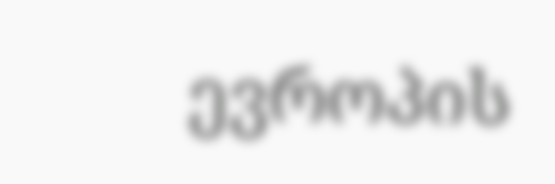ევროპის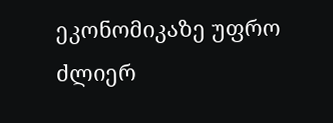ეკონომიკაზე უფრო ძლიერ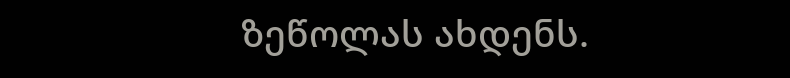ზეწოლას ახდენს.